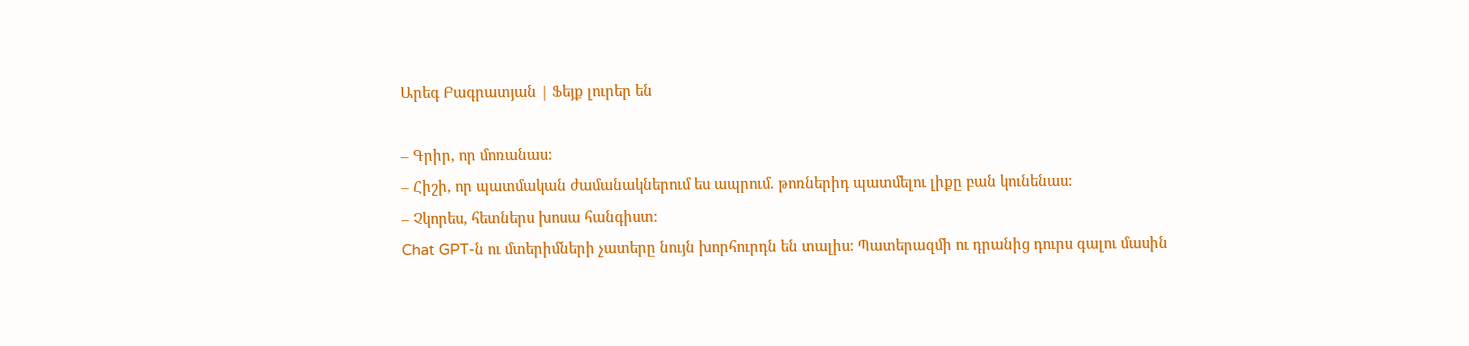Արեգ Բագրատյան | Ֆեյք լուրեր են

– Գրիր, որ մոռանաս:
– Հիշի, որ պատմական ժամանակներում ես ապրում. թոռներիդ պատմելու լիքը բան կունենաս:
– Չկորես, հետներս խոսա հանգիստ:
Chat GPT-ն ու մտերիմների չատերը նույն խորհուրդն են տալիս: Պատերազմի ու դրանից դուրս գալու մասին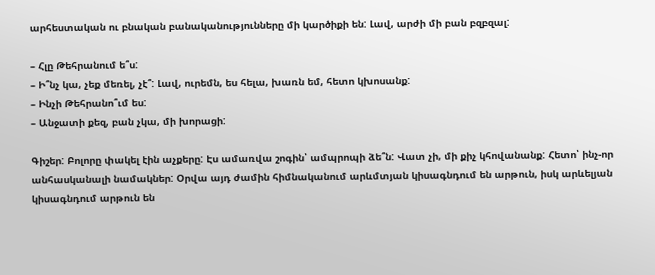արհեստական ու բնական բանականությունները մի կարծիքի են: Լավ, արժի մի բան բզբզալ:

– Հլը Թեհրանում ե՞ս:
– Ի՞նչ կա, չեք մեռել, չէ՞: Լավ, ուրեմն, ես հելա, խառն եմ, հետո կխոսանք:
– Ինչի Թեհրանո՞ւմ ես:
– Անջատի քեզ, բան չկա, մի խորացի:

Գիշեր: Բոլորը փակել էին աչքերը: Էս ամառվա շոգին՝ ամպրոպի ձե՞ն: Վատ չի, մի քիչ կհովանանք: Հետո՝ ինչ-որ անհասկանալի նամակներ: Օրվա այդ ժամին հիմնականում արևմտյան կիսագնդում են արթուն, իսկ արևելյան կիսագնդում արթուն են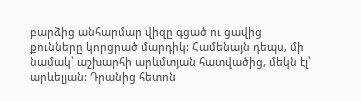բարձից անհարմար վիզը գցած ու ցավից քունները կորցրած մարդիկ: Համենայն դեպս, մի նամակ՝ աշխարհի արևմտյան հատվածից, մեկն էլ՝ արևելյան: Դրանից հետոն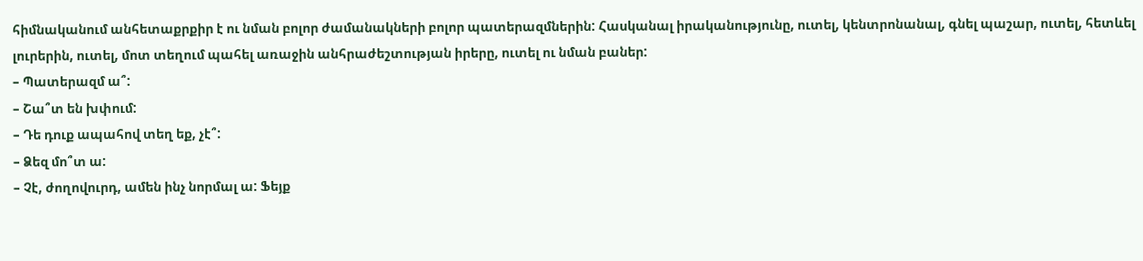հիմնականում անհետաքրքիր է ու նման բոլոր ժամանակների բոլոր պատերազմներին: Հասկանալ իրականությունը, ուտել, կենտրոնանալ, գնել պաշար, ուտել, հետևել լուրերին, ուտել, մոտ տեղում պահել առաջին անհրաժեշտության իրերը, ուտել ու նման բաներ:
– Պատերազմ ա՞:
– Շա՞տ են խփում:
– Դե դուք ապահով տեղ եք, չէ՞:
– Ձեզ մո՞տ ա:
– Չէ, ժողովուրդ, ամեն ինչ նորմալ ա: Ֆեյք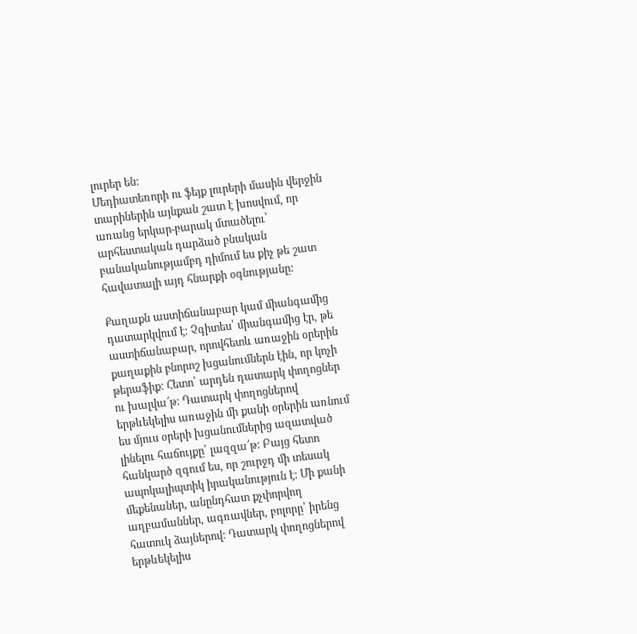լուրեր են:
Մեդիատեռորի ու ֆեյք լուրերի մասին վերջին տարիներին այնքան շատ է խոսվում, որ առանց երկար-բարակ մտածելու՝ արհեստական դարձած բնական բանականությամբդ դիմում ես քիչ թե շատ հավատալի այդ հնարքի օգնությանը:

Քաղաքն աստիճանաբար կամ միանգամից դատարկվում է: Չգիտես՝ միանգամից էր, թե աստիճանաբար, որովհետև առաջին օրերին քաղաքին բնորոշ խցանումներն էին, որ կոչի թերաֆիք: Հետո՝ արդեն դատարկ փողոցներ ու խալվա՜թ: Դատարկ փողոցներով երթևեկելիս առաջին մի քանի օրերին առնում ես մյուս օրերի խցանումներից ազատված լինելու հաճույքը՝ լազզա՜թ: Բայց հետո հանկարծ զգում ես, որ շուրջդ մի տեսակ ապոկալիպտիկ իրականություն է: Մի քանի մեքենաներ, անընդհատ քչփորվող աղբամաններ, ագռավներ, բոլորը՝ իրենց հատուկ ձայներով: Դատարկ փողոցներով երթևեկելիս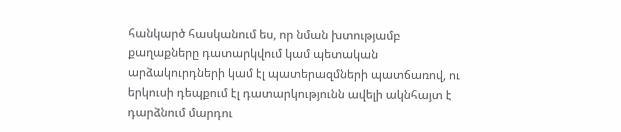հանկարծ հասկանում ես, որ նման խտությամբ քաղաքները դատարկվում կամ պետական արձակուրդների կամ էլ պատերազմների պատճառով, ու երկուսի դեպքում էլ դատարկությունն ավելի ակնհայտ է դարձնում մարդու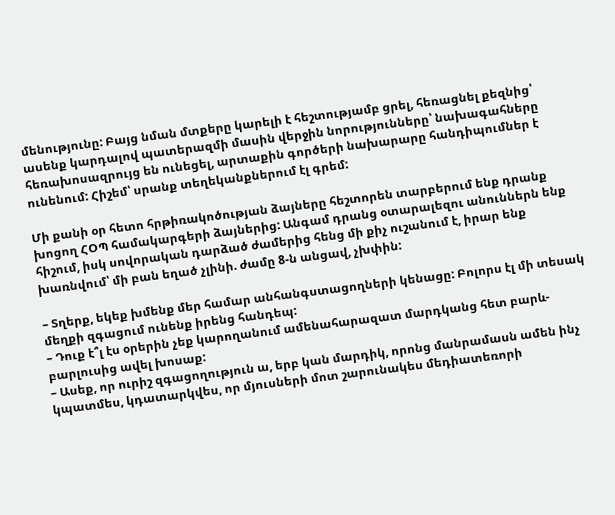մենությունը: Բայց նման մտքերը կարելի է հեշտությամբ ցրել, հեռացնել քեզնից՝ ասենք կարդալով պատերազմի մասին վերջին նորությունները՝ նախագահները հեռախոսազրույց են ունեցել, արտաքին գործերի նախարարը հանդիպումներ է ունենում: Հիշեմ՝ սրանք տեղեկանքներում էլ գրեմ:

Մի քանի օր հետո հրթիռակոծության ձայները հեշտորեն տարբերում ենք դրանք խոցող ՀՕՊ համակարգերի ձայներից: Անգամ դրանց օտարալեզու անուններն ենք հիշում, իսկ սովորական դարձած ժամերից հենց մի քիչ ուշանում է, իրար ենք խառնվում՝ մի բան եղած չլինի. ժամը 8-ն անցավ, չխփին:

– Տղերք, եկեք խմենք մեր համար անհանգստացողների կենացը: Բոլորս էլ մի տեսակ մեղքի զգացում ունենք իրենց հանդեպ:
– Դուք է՞լ էս օրերին չեք կարողանում ամենահարազատ մարդկանց հետ բարև-բարլուսից ավել խոսաք:
– Ասեք, որ ուրիշ զգացողություն ա, երբ կան մարդիկ, որոնց մանրամասն ամեն ինչ կպատմես, կդատարկվես, որ մյուսների մոտ շարունակես մեդիատեռորի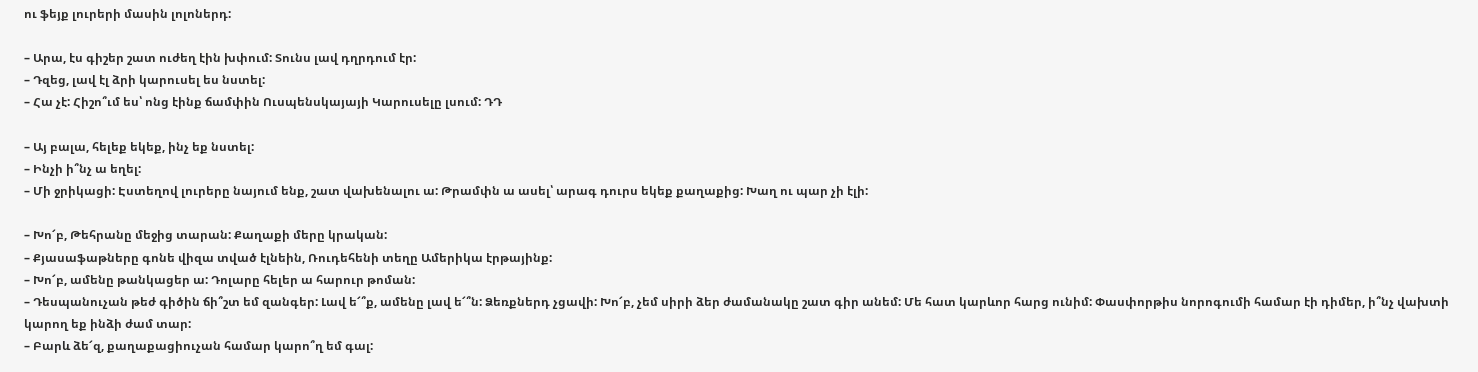ու ֆեյք լուրերի մասին լոլոներդ:

– Արա, էս գիշեր շատ ուժեղ էին խփում: Տունս լավ դղրդում էր:
– Դզեց, լավ էլ ձրի կարուսել ես նստել:
– Հա չէ: Հիշո՞ւմ ես՝ ոնց էինք ճամփին Ուսպենսկայայի Կարուսելը լսում: ԴԴ

– Այ բալա, հելեք եկեք, ինչ եք նստել:
– Ինչի ի՞նչ ա եղել:
– Մի ջրիկացի: Էստեղով լուրերը նայում ենք, շատ վախենալու ա: Թրամփն ա ասել՝ արագ դուրս եկեք քաղաքից: Խաղ ու պար չի էլի:

– Խո՜բ, Թեհրանը մեջից տարան: Քաղաքի մերը կրական:
– Քյասաֆաթները գոնե վիզա տված էլնեին, Ռուդեհենի տեղը Ամերիկա էրթայինք:
– Խո՜բ, ամենը թանկացեր ա: Դոլարը հելեր ա հարուր թոման:
– Դեսպանուչան թեժ գիծին ճի՞շտ եմ զանգեր: Լավ ե՜՞ք, ամենը լավ ե՜՞ն: Ձեռքներդ չցավի: Խո՜բ, չեմ սիրի ձեր ժամանակը շատ գիր անեմ: Մե հատ կարևոր հարց ունիմ: Փասփորթիս նորոգումի համար էի դիմեր, ի՞նչ վախտի կարող եք ինձի ժամ տար:
– Բարև ձե՜զ, քաղաքացիուչան համար կարո՞ղ եմ գալ: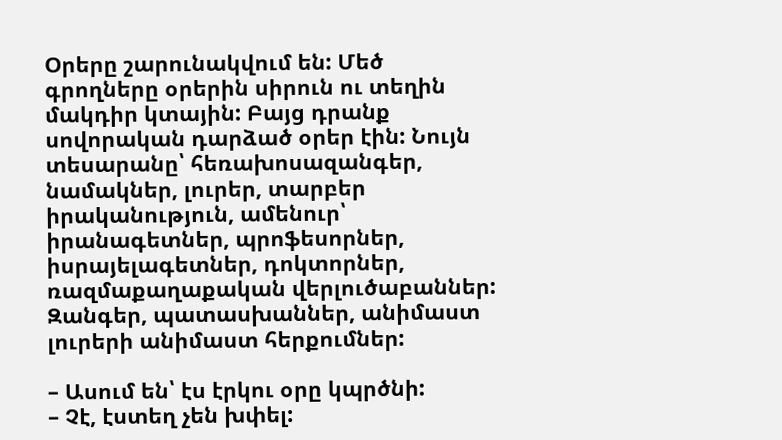Օրերը շարունակվում են: Մեծ գրողները օրերին սիրուն ու տեղին մակդիր կտային: Բայց դրանք սովորական դարձած օրեր էին: Նույն տեսարանը՝ հեռախոսազանգեր, նամակներ, լուրեր, տարբեր իրականություն, ամենուր՝ իրանագետներ, պրոֆեսորներ, իսրայելագետներ, դոկտորներ, ռազմաքաղաքական վերլուծաբաններ: Զանգեր, պատասխաններ, անիմաստ լուրերի անիմաստ հերքումներ:

– Ասում են՝ էս էրկու օրը կպրծնի:
– Չէ, էստեղ չեն խփել: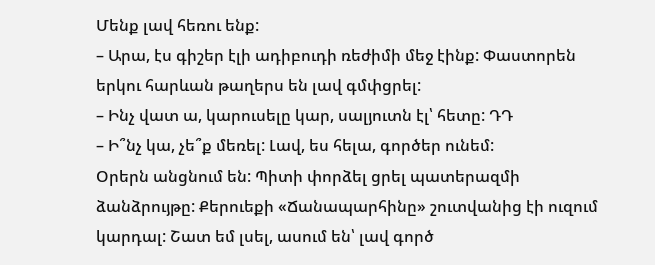Մենք լավ հեռու ենք:
– Արա, էս գիշեր էլի ադիբուդի ռեժիմի մեջ էինք: Փաստորեն երկու հարևան թաղերս են լավ գմփցրել:
– Ինչ վատ ա, կարուսելը կար, սալյուտն էլ՝ հետը: ԴԴ
– Ի՞նչ կա, չե՞ք մեռել: Լավ, ես հելա, գործեր ունեմ:
Օրերն անցնում են: Պիտի փորձել ցրել պատերազմի ձանձրույթը: Քերուեքի «Ճանապարհինը» շուտվանից էի ուզում կարդալ: Շատ եմ լսել, ասում են՝ լավ գործ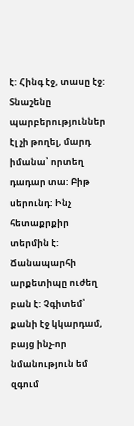է: Հինգ էջ, տասը էջ: Տնաշենը պարբերություններ էլ չի թողել, մարդ իմանա՝ որտեղ դադար տա: Բիթ սերունդ: Ինչ հետաքրքիր տերմին է: Ճանապարհի արքետիպը ուժեղ բան է: Չգիտեմ՝ քանի էջ կկարդամ, բայց ինչ-որ նմանություն եմ զգում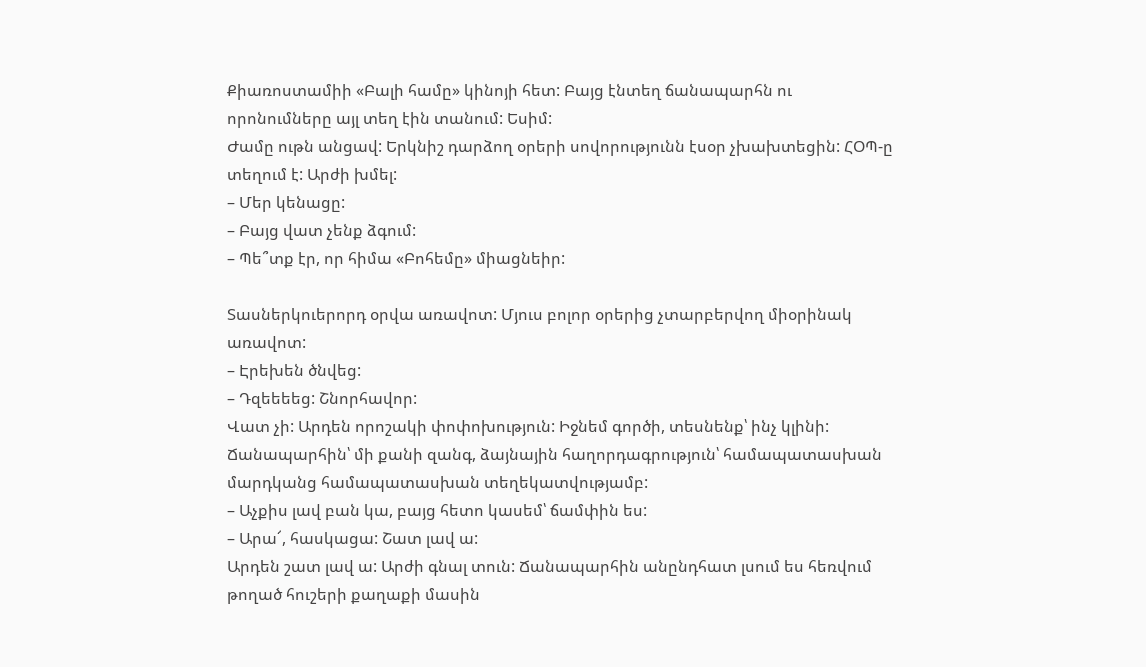Քիառոստամիի «Բալի համը» կինոյի հետ: Բայց էնտեղ ճանապարհն ու որոնումները այլ տեղ էին տանում: Եսիմ:
Ժամը ութն անցավ: Երկնիշ դարձող օրերի սովորությունն էսօր չխախտեցին: ՀՕՊ-ը տեղում է: Արժի խմել:
– Մեր կենացը:
– Բայց վատ չենք ձգում:
– Պե՞տք էր, որ հիմա «Բոհեմը» միացնեիր:

Տասներկուերորդ օրվա առավոտ: Մյուս բոլոր օրերից չտարբերվող միօրինակ առավոտ:
– Էրեխեն ծնվեց:
– Դզեեեեց: Շնորհավոր:
Վատ չի: Արդեն որոշակի փոփոխություն: Իջնեմ գործի, տեսնենք՝ ինչ կլինի: Ճանապարհին՝ մի քանի զանգ, ձայնային հաղորդագրություն՝ համապատասխան մարդկանց համապատասխան տեղեկատվությամբ:
– Աչքիս լավ բան կա, բայց հետո կասեմ՝ ճամփին ես:
– Արա՜, հասկացա: Շատ լավ ա:
Արդեն շատ լավ ա: Արժի գնալ տուն: Ճանապարհին անընդհատ լսում ես հեռվում թողած հուշերի քաղաքի մասին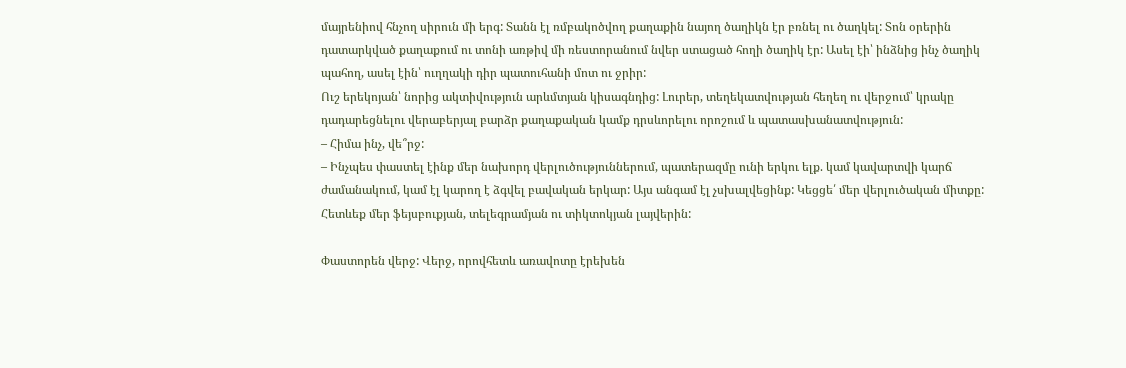մայրենիով հնչող սիրուն մի երգ: Տանն էլ ռմբակոծվող քաղաքին նայող ծաղիկն էր բռնել ու ծաղկել: Տոն օրերին դատարկված քաղաքում ու տոնի առթիվ մի ռեստորանում նվեր ստացած հողի ծաղիկ էր: Ասել էի՝ ինձնից ինչ ծաղիկ պահող, ասել էին՝ ուղղակի դիր պատուհանի մոտ ու ջրիր:
Ուշ երեկոյան՝ նորից ակտիվություն արևմտյան կիսագնդից: Լուրեր, տեղեկատվության հեղեղ ու վերջում՝ կրակը դադարեցնելու վերաբերյալ բարձր քաղաքական կամք դրսևորելու որոշում և պատասխանատվություն:
– Հիմա ինչ, վե՞րջ:
– Ինչպես փաստել էինք մեր նախորդ վերլուծություններում, պատերազմը ունի երկու ելք. կամ կավարտվի կարճ ժամանակում, կամ էլ կարող է ձգվել բավական երկար: Այս անգամ էլ չսխալվեցինք: Կեցցե՛ մեր վերլուծական միտքը: Հետևեք մեր ֆեյսբուքյան, տելեգրամյան ու տիկտոկյան լայվերին:

Փաստորեն վերջ: Վերջ, որովհետև առավոտը էրեխեն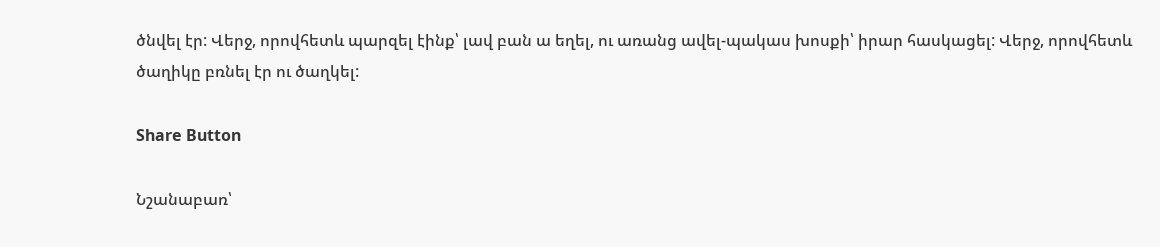ծնվել էր: Վերջ, որովհետև պարզել էինք՝ լավ բան ա եղել, ու առանց ավել-պակաս խոսքի՝ իրար հասկացել: Վերջ, որովհետև ծաղիկը բռնել էր ու ծաղկել:

Share Button

Նշանաբառ՝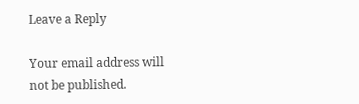Leave a Reply

Your email address will not be published.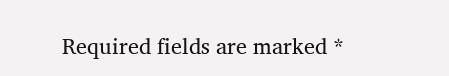Required fields are marked *